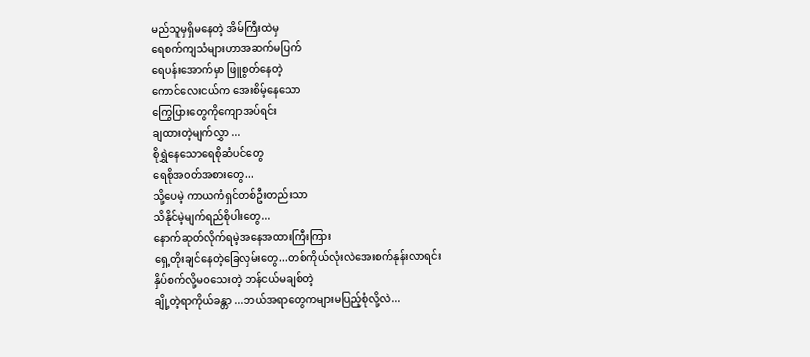မည်သူမှရှိမနေတဲ့ အိမ်ကြီးထဲမှ
ရေစက်ကျသံများဟာအဆက်မပြက်
ရေပန်းအောက်မှာ ဖြူစွတ်နေတဲ့
ကောင်လေးငယ်က အေးစိမ့်နေသော
ကြွေပြားတွေကိုကျောအပ်ရင်း
ချထားတဲ့မျက်လွှာ ...
စိုရွှဲနေသောရေစိုဆံပင်တွေ
ရေစိုအ၀တ်အစားတွေ...
သို့ပေမဲ့ ကာယကံရှင်တစ်ဦးတည်းသာ
သိနိုင်မဲ့မျက်ရည်စိုပါးတွေ...
နောက်ဆုတ်လိုက်ရမဲ့အနေအထားကြီးကြား
ရှေ့တိုးချင်နေတဲ့ခြေလှမ်းတွေ...တစ်ကိုယ်လုံးလဲအေးစက်နုန်းလာရင်း
နှိပ်စက်လို့မ၀သေးတဲ့ ဘန်ငယ်မချစ်တဲ့
ချို့တဲ့ရာကိုယ်ခန္တာ ...ဘယ်အရာတွေကများမပြည့်စုံလို့လဲ...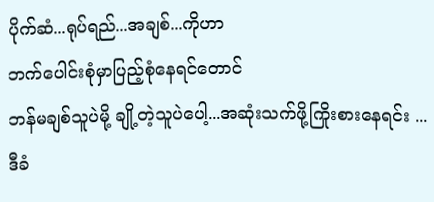ပိုက်ဆံ...ရုပ်ရည်...အချစ်...ကိုဟာ
ဘက်ပေါင်းစုံမှာပြည့်စုံနေရင်တောင်
ဘန်မချစ်သူပဲမို့ ချို့တဲ့သူပဲပေါ့...အဆုံးသက်ဖို့ကြိုးစားနေရင်း ...
ဒီခံ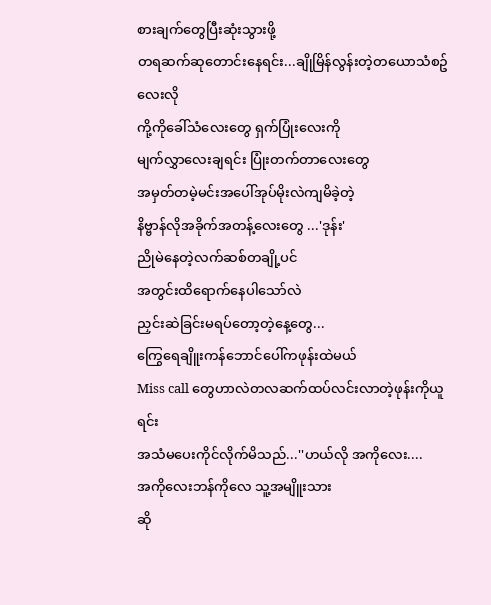စားချက်တွေပြီးဆုံးသွားဖို့
တရဆက်ဆုတောင်းနေရင်း...ချိုမြိန်လွန်းတဲ့တယောသံစဥ်လေးလို
ကို့ကိုခေါ်သံလေးတွေ ရှက်ပြုံးလေးကို
မျက်လွှာလေးချရင်း ပြုံးတက်တာလေးတွေ
အမှတ်တမဲ့မင်းအပေါ်အုပ်မိုးလဲကျမိခဲ့တဲ့
နိဗ္ဗာန်လိုအခိုက်အတန့်လေးတွေ ...'ဒုန်း'
ညိုမဲနေတဲ့လက်ဆစ်တချို့ပင်
အတွင်းထိရောက်နေပါသော်လဲ
ညှင်းဆဲခြင်းမရပ်တော့တဲ့နေ့တွေ...
ကြွေရေချိူးကန်ဘောင်ပေါ်ကဖုန်းထဲမယ်
Miss call တွေဟာလဲတလဆက်ထပ်လင်းလာတဲ့ဖုန်းကိုယူရင်း
အသံမပေးကိုင်လိုက်မိသည်...''ဟယ်လို အကိုလေး....
အကိုလေးဘန်ကိုလေ သူ့အမျိူးသား
ဆို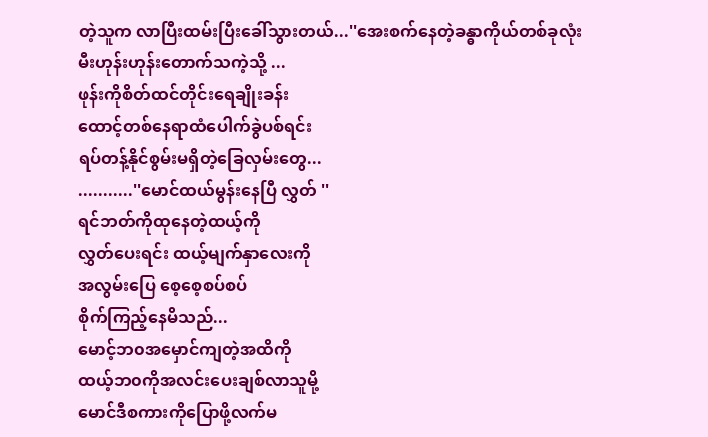တဲ့သူက လာပြီးထမ်းပြီးခေါ်သွားတယ်...''အေးစက်နေတဲ့ခန္ဓာကိုယ်တစ်ခုလုံး
မီးဟုန်းဟုန်းတောက်သကဲ့သို့ ...
ဖုန်းကိုစိတ်ထင်တိုင်းရေချိုးခန်း
ထောင့်တစ်နေရာထံပေါက်ခွဲပစ်ရင်း
ရပ်တန့်နိုင်စွမ်းမရှိတဲ့ခြေလှမ်းတွေ...
...........''မောင်ထယ်မွန်းနေပြီ လွှတ် ''
ရင်ဘတ်ကိုထုနေတဲ့ထယ့်ကို
လွှတ်ပေးရင်း ထယ့်မျက်နှာလေးကို
အလွမ်းပြေ စေ့စေ့စပ်စပ်
စိုက်ကြည့်နေမိသည်...
မောင့်ဘ၀အမှောင်ကျတဲ့အထိကို
ထယ့်ဘ၀ကိုအလင်းပေးချစ်လာသူမို့
မောင်ဒီစကားကိုပြောဖို့လက်မ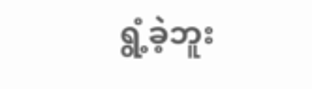ရွံ့ခဲ့ဘူး